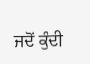ਜਦੋਂ ਕੁੰਦੀ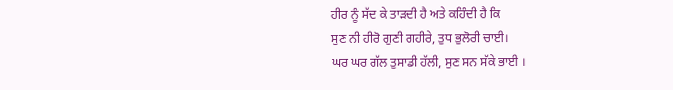ਹੀਰ ਨੂੰ ਸੱਦ ਕੇ ਤਾੜਦੀ ਹੈ ਅਤੇ ਕਹਿੰਦੀ ਹੈ ਕਿ
ਸੁਣ ਨੀ ਹੀਰੋ ਗੁਣੀ ਗਹੀਰੇ, ਤੁਧ ਭੁਲੋਰੀ ਚਾਈ।
ਘਰ ਘਰ ਗੱਲ ਤੁਸਾਡੀ ਹੱਲੀ, ਸੁਣ ਸਨ ਸੱਕੇ ਭਾਈ ।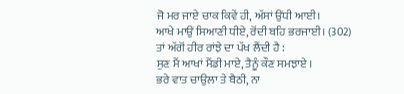ਜੋ ਮਰ ਜਾਏ ਚਾਕ ਕਿਵੇਂ ਹੀ, ਅੱਸਾਂ ਉਂਧੀ ਆਈ।
ਆਖੇ ਮਾਉਂ ਸਿਆਣੀ ਧੀਏ, ਰੋਂਦੀ ਬਹਿ ਭਰਜਾਈ। (302)
ਤਾਂ ਅੱਗੋਂ ਹੀਰ ਰਾਂਝੇ ਦਾ ਪੱਖ ਲੈਂਦੀ ਹੈ :
ਸੁਣ ਮੈਂ ਆਖਾਂ ਮੈਂਡੀ ਮਾਏ, ਤੈਨੂੰ ਕੌਣ ਸਮਝਾਏ ।
ਭਰੇ ਵਾਤ ਚਾਉਲਾ ਤੇ ਬੈਠੀ, ਨਾ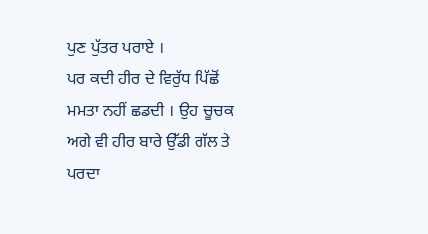ਪੁਣ ਪੁੱਤਰ ਪਰਾਏ ।
ਪਰ ਕਦੀ ਹੀਰ ਦੇ ਵਿਰੁੱਧ ਪਿੱਛੋਂ ਮਮਤਾ ਨਹੀਂ ਛਡਦੀ । ਉਹ ਚੂਚਕ ਅਗੇ ਵੀ ਹੀਰ ਬਾਰੇ ਉੱਡੀ ਗੱਲ ਤੇ ਪਰਦਾ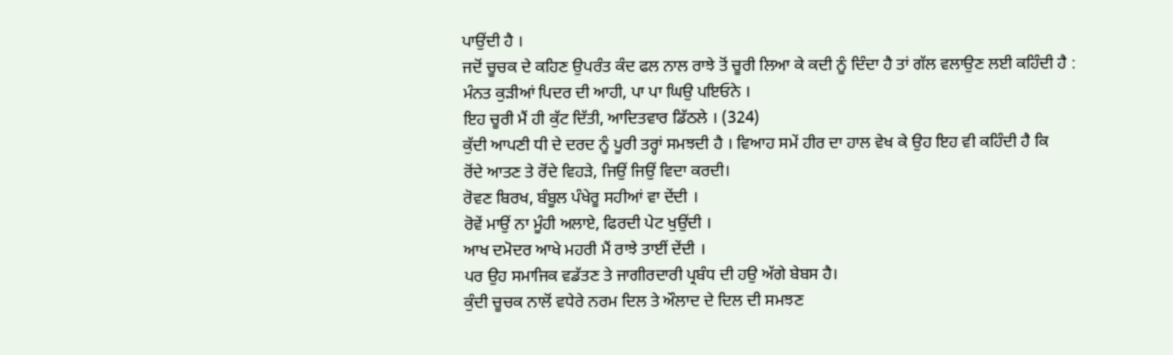ਪਾਉਂਦੀ ਹੈ ।
ਜਦੋਂ ਚੂਚਕ ਦੇ ਕਹਿਣ ਉਪਰੰਤ ਕੰਦ ਫਲ ਨਾਲ ਰਾਝੇ ਤੋਂ ਚੂਰੀ ਲਿਆ ਕੇ ਕਦੀ ਨੂੰ ਦਿੰਦਾ ਹੈ ਤਾਂ ਗੱਲ ਵਲਾਉਣ ਲਈ ਕਹਿੰਦੀ ਹੈ :
ਮੰਨਤ ਕੁੜੀਆਂ ਪਿਦਰ ਦੀ ਆਹੀ, ਪਾ ਪਾ ਘਿਉ ਪਇਓਨੇ ।
ਇਹ ਚੂਰੀ ਮੈਂ ਹੀ ਕੁੱਟ ਦਿੱਤੀ, ਆਦਿਤਵਾਰ ਡਿੱਠਲੇ । (324)
ਕੁੱਦੀ ਆਪਣੀ ਧੀ ਦੇ ਦਰਦ ਨੂੰ ਪੂਰੀ ਤਰ੍ਹਾਂ ਸਮਝਦੀ ਹੈ । ਵਿਆਹ ਸਮੇਂ ਹੀਰ ਦਾ ਹਾਲ ਵੇਖ ਕੇ ਉਹ ਇਹ ਵੀ ਕਹਿੰਦੀ ਹੈ ਕਿ
ਰੋਂਦੇ ਆਤਣ ਤੇ ਰੋਂਦੇ ਵਿਹੜੇ, ਜਿਉਂ ਜਿਉਂ ਵਿਦਾ ਕਰਦੀ।
ਰੋਵਣ ਬਿਰਖ, ਬੰਬੂਲ ਪੰਖੇਰੂ ਸਹੀਆਂ ਵਾ ਦੇਂਦੀ ।
ਰੋਵੇਂ ਮਾਉਂ ਨਾ ਮੂੰਹੀ ਅਲਾਏ, ਫਿਰਦੀ ਪੇਟ ਖੁਉਂਦੀ ।
ਆਖ ਦਮੋਦਰ ਆਖੇ ਮਹਰੀ ਮੈਂ ਰਾਝੇ ਤਾਈਂ ਦੇਂਦੀ ।
ਪਰ ਉਹ ਸਮਾਜਿਕ ਵਡੱਤਣ ਤੇ ਜਾਗੀਰਦਾਰੀ ਪ੍ਰਬੰਧ ਦੀ ਹਉ ਅੱਗੇ ਬੇਬਸ ਹੈ।
ਕੁੰਦੀ ਚੂਚਕ ਨਾਲੋਂ ਵਧੇਰੇ ਨਰਮ ਦਿਲ ਤੇ ਔਲਾਦ ਦੇ ਦਿਲ ਦੀ ਸਮਝਣ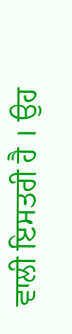ਵਾਲੀ ਇਸਤਰੀ ਹੈ । ਉਹ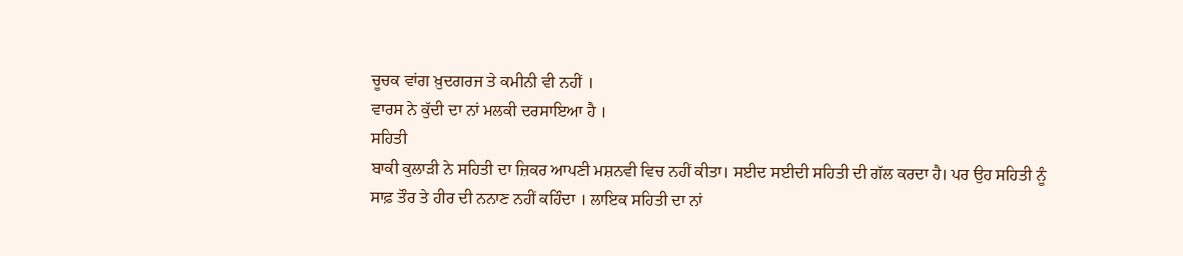ਚੂਚਕ ਵਾਂਗ ਖ਼ੁਦਗਰਜ ਤੇ ਕਮੀਨੀ ਵੀ ਨਹੀਂ ।
ਵਾਰਸ ਨੇ ਕੁੱਦੀ ਦਾ ਨਾਂ ਮਲਕੀ ਦਰਸਾਇਆ ਹੈ ।
ਸਹਿਤੀ
ਬਾਕੀ ਕੁਲਾੜੀ ਨੇ ਸਹਿਤੀ ਦਾ ਜ਼ਿਕਰ ਆਪਣੀ ਮਸ਼ਨਵੀ ਵਿਚ ਨਹੀਂ ਕੀਤਾ। ਸਈਦ ਸਈਦੀ ਸਹਿਤੀ ਦੀ ਗੱਲ ਕਰਦਾ ਹੈ। ਪਰ ਉਹ ਸਹਿਤੀ ਨੂੰ ਸਾਫ਼ ਤੌਰ ਤੇ ਹੀਰ ਦੀ ਨਨਾਣ ਨਹੀਂ ਕਹਿੰਦਾ । ਲਾਇਕ ਸਹਿਤੀ ਦਾ ਨਾਂ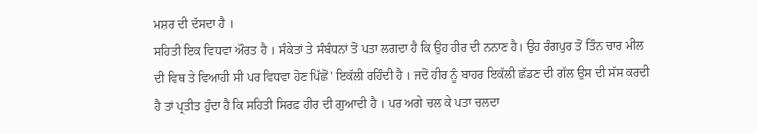ਮਸ਼ਰ ਦੀ ਦੱਸਦਾ ਹੈ ।
ਸਹਿਤੀ ਇਕ ਵਿਧਵਾ ਔਰਤ ਹੈ । ਸੰਕੇਤਾਂ ਤੇ ਸੰਬੰਧਨਾਂ ਤੋਂ ਪਤਾ ਲਗਦਾ ਹੈ ਕਿ ਉਹ ਹੀਰ ਦੀ ਨਨਾਣ ਹੈ। ਉਹ ਰੰਗਪੁਰ ਤੋਂ ਤਿੰਨ ਚਾਰ ਮੀਲ ਦੀ ਵਿਥ ਤੇ ਵਿਆਹੀ ਸੀ ਪਰ ਵਿਧਵਾ ਹੋਣ ਪਿੱਛੋਂ' ਇਕੱਲੀ ਰਹਿੰਦੀ ਹੈ । ਜਦੋਂ ਹੀਰ ਨੂੰ ਬਾਹਰ ਇਕੱਲੀ ਛੱਡਣ ਦੀ ਗੱਲ ਉਸ ਦੀ ਸੱਸ ਕਰਦੀ ਹੈ ਤਾਂ ਪ੍ਰਤੀਤ ਹੁੰਦਾ ਹੈ ਕਿ ਸਹਿਤੀ ਸਿਰਫ਼ ਹੀਰ ਦੀ ਗੁਆਦੀ ਹੈ । ਪਰ ਅਗੇ ਚਲ ਕੇ ਪਤਾ ਚਲਦਾ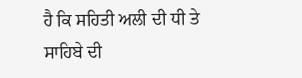ਹੈ ਕਿ ਸਹਿਤੀ ਅਲੀ ਦੀ ਧੀ ਤੇ ਸਾਹਿਬੇ ਦੀ